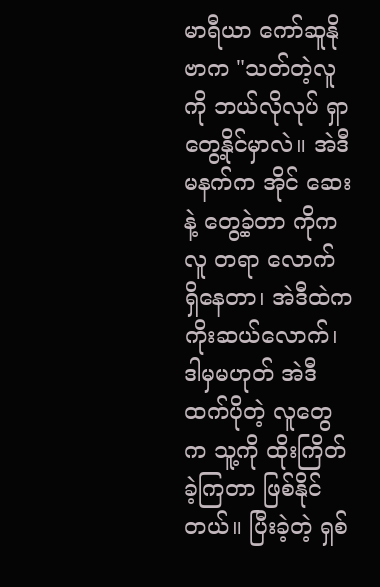မာရီယာ ကော်ဆူနိုဗာက "သတ်တဲ့လူ ကို ဘယ်လိုလုပ် ရှာတွေ့နိုင်မှာလဲ။ အဲဒီမနက်က အိုင် ဆေးနဲ့ တွေ့ခဲ့တာ ကိုက လူ တရာ လောက် ရှိနေတာ၊ အဲဒီထဲက ကိုးဆယ်လောက်၊ ဒါမှမဟုတ် အဲဒီထက်ပိုတဲ့ လူတွေက သူ့ကို ထိုးကြိတ်ခဲ့ကြတာ ဖြစ်နိုင်တယ်။ ပြီးခဲ့တဲ့ ရှစ်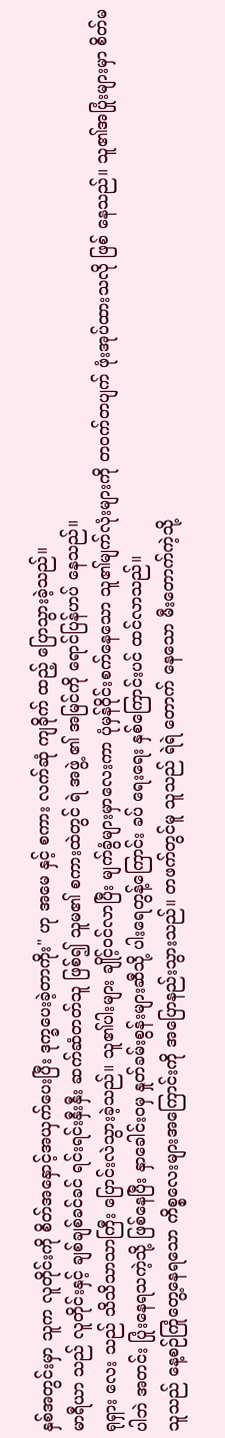နှစ်အတွင်းမှာ သူက လူတိုင်းကို စိတ်အနှောင့်အယှက်ပေးပြီး ဒုက္ခပေးခဲ့တာကိုး" ဟု အမေ နှင့် စကား လက်ဆုံ ကျခိုက် ထည့် ပြောသွားခဲ့သည်။
မာရီယာ သည် လူတိုင်းနှင့် ချစ်ချစ်ခင်ခင် ရင်းရင်းနှီးနှီး ဆက်ဆံတတ်သူ ဖြစ်၍ သူမ၏ စကားထဲတွင် ရဲ အဖွဲ့ ၏ အမြင်ကို ရောင်ပြန်ဟပ် နေသည်။
ရုရှား လေး သည် သိသိသာသာကြီး ပြောင်းလဲသွားခဲ့သည်။ သူ၏ပါးများ ချိုင့်ဝင်လာပြီး မျက်ခွံများမှာလေးကာ ပုံမှန်ဝိုင်းစက်နေသော သူ၏မျက်လုံးများကို တဝက်တပျက် ဖုံးအုပ်ထားသလို ဖြစ် နေသည်။ သူ၏အပြုံးများမှာ စိတ်မပါဘဲ အတင်း ပြုံးနေရသကဲ့သို့ ဖြစ်နေပြီး နှာခေါင်းဝမှ နှုတ်ခမ်းစွန်းများဆီသို့ ပါးရေတွန့်ကြောင်း ခပ် ရေးရေး နှစ်ကြောင်းပင် ထင်လာသည်။
သူသည် နေ့စဉ်ကြုံတွေ့နေရသော ကိစ္စလေးများအကြောင်းကို အပြောနည်းသွားသည်။ တဖက်တွင်မူ သူသည် ရဲရဲ တောက် နေသော မီးတောက်ကဲ့သို့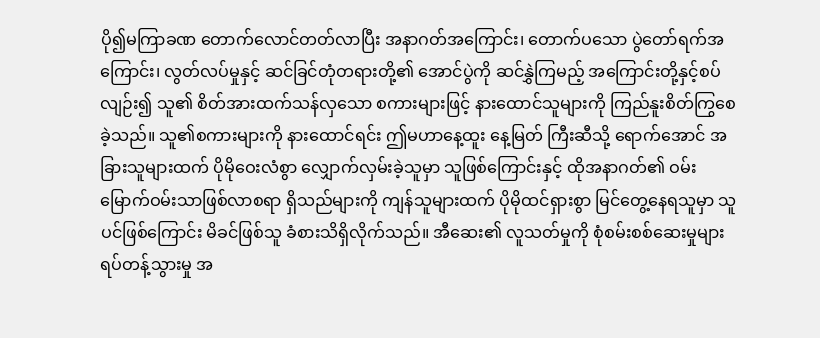ပို၍မကြာခဏ တောက်လောင်တတ်လာပြီး အနာဂတ်အကြောင်း၊ တောက်ပသော ပွဲတော်ရက်အကြောင်း၊ လွတ်လပ်မှုနှင့် ဆင်ခြင်တုံတရားတို့၏ အောင်ပွဲကို ဆင်နွှဲကြမည့် အကြောင်းတို့နှင့်စပ်လျဉ်း၍ သူ၏ စိတ်အားထက်သန်လှသော စကားများဖြင့် နားထောင်သူများကို ကြည်နူးစိတ်ကြွစေခဲ့သည်။ သူ၏စကားများကို နားထောင်ရင်း ဤမဟာနေ့ထူး နေ့မြတ် ကြီးဆီသို့ ရောက်အောင် အခြားသူများထက် ပိုမိုဝေးလံစွာ လျှောက်လှမ်းခဲ့သူမှာ သူဖြစ်ကြောင်းနှင့် ထိုအနာဂတ်၏ ဝမ်းမြောက်ဝမ်းသာဖြစ်လာစရာ ရှိသည်များကို ကျန်သူများထက် ပိုမိုထင်ရှားစွာ မြင်တွေ့နေရသူမှာ သူပင်ဖြစ်ကြောင်း မိခင်ဖြစ်သူ ခံစားသိရှိလိုက်သည်။ အီဆေး၏ လူသတ်မှုကို စုံစမ်းစစ်ဆေးမှုများ ရပ်တန့်သွားမှု အ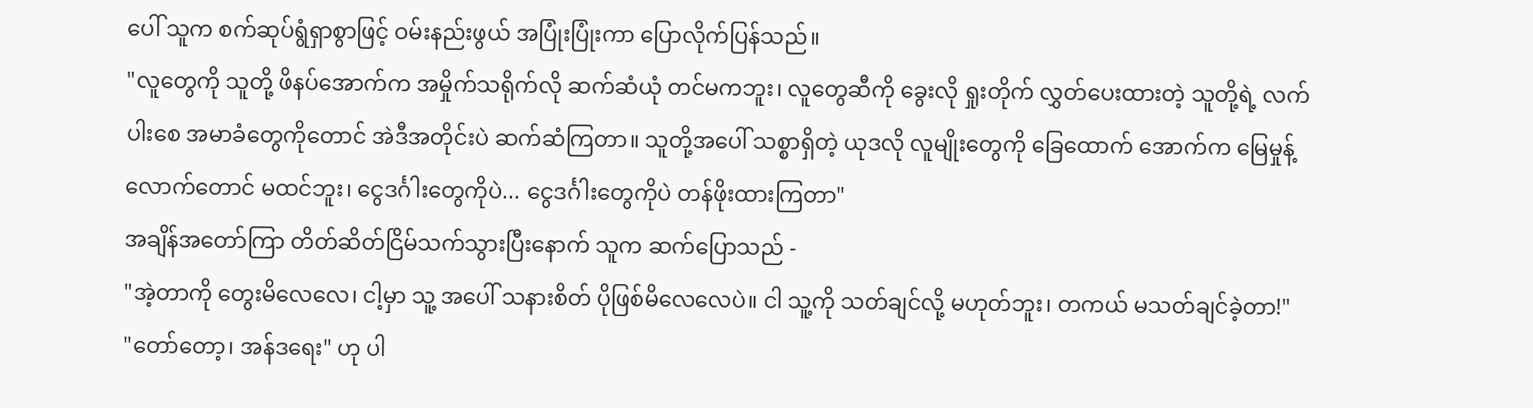ပေါ် သူက စက်ဆုပ်ရွံရှာစွာဖြင့် ဝမ်းနည်းဖွယ် အပြုံးပြုံးကာ ပြောလိုက်ပြန်သည်။
"လူတွေကို သူတို့ ဖိနပ်အောက်က အမှိုက်သရိုက်လို ဆက်ဆံယုံ တင်မကဘူး၊ လူတွေဆီကို ခွေးလို ရှုးတိုက် လွှတ်ပေးထားတဲ့ သူတို့ရဲ့ လက်ပါးစေ အမာခံတွေကိုတောင် အဲဒီအတိုင်းပဲ ဆက်ဆံကြတာ။ သူတို့အပေါ် သစ္စာရှိတဲ့ ယုဒလို လူမျိုးတွေကို ခြေထောက် အောက်က မြေမှုန့် လောက်တောင် မထင်ဘူး၊ ငွေဒင်္ဂါးတွေကိုပဲ... ငွေဒင်္ဂါးတွေကိုပဲ တန်ဖိုးထားကြတာ"
အချိန်အတော်ကြာ တိတ်ဆိတ်ငြိမ်သက်သွားပြီးနောက် သူက ဆက်ပြောသည် -
"အဲ့တာကို တွေးမိလေလေ၊ ငါ့မှာ သူ့ အပေါ် သနားစိတ် ပိုဖြစ်မိလေလေပဲ။ ငါ သူ့ကို သတ်ချင်လို့ မဟုတ်ဘူး၊ တကယ် မသတ်ချင်ခဲ့တာ!"
"တော်တော့၊ အန်ဒရေး" ဟု ပါ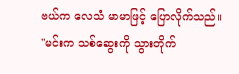ဗယ်က လေသံ မာမာဖြင့် ပြောလိုက်သည်။
"မင်းက သစ်ဆွေးကို သွားတိုက်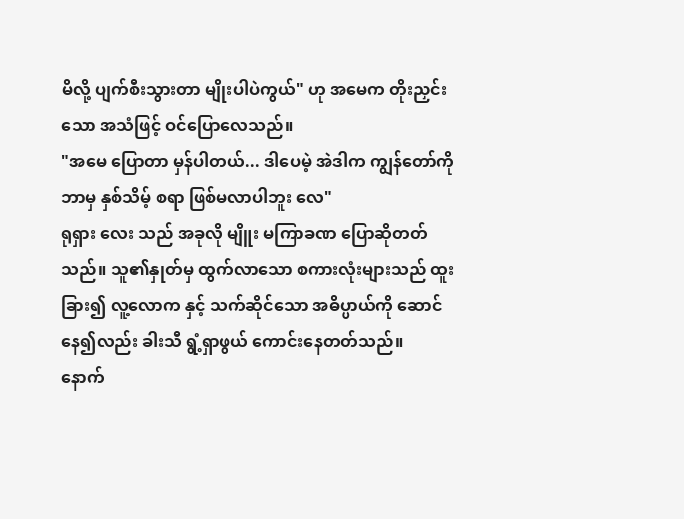မိလို့ ပျက်စီးသွားတာ မျိုးပါပဲကွယ်" ဟု အမေက တိုးညှင်းသော အသံဖြင့် ဝင်ပြောလေသည်။
"အမေ ပြောတာ မှန်ပါတယ်... ဒါပေမဲ့ အဲဒါက ကျွန်တော်ကို ဘာမှ နှစ်သိမ့် စရာ ဖြစ်မလာပါဘူး လေ"
ရုရှား လေး သည် အခုလို မျိူး မကြာခဏ ပြောဆိုတတ်သည်။ သူ၏နှုတ်မှ ထွက်လာသော စကားလုံးများသည် ထူးခြား၍ လူ့လောက နှင့် သက်ဆိုင်သော အဓိပ္ပာယ်ကို ဆောင်နေ၍လည်း ခါးသီ ရွံ့ရှာဖွယ် ကောင်းနေတတ်သည်။
နောက်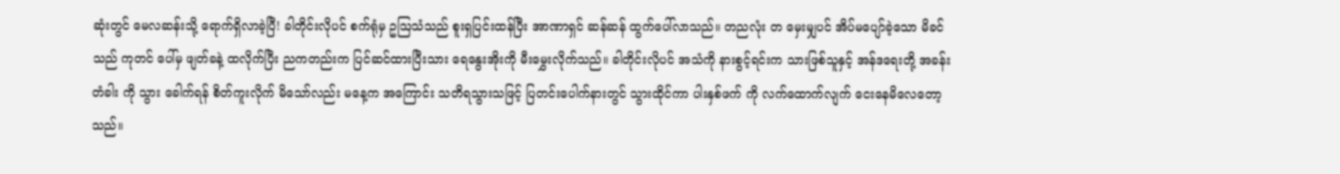ဆုံးတွင် မေလဆန်းသို့ ရောက်ရှိလာခဲ့ပြီ! ခါတိုင်းလိုပင် စက်ရုံမှ ဥဩသံသည် စူးရှပြင်းထန်ပြီး အာဏာရှင် ဆန်ဆန် ထွက်ပေါ်လာသည်။ တညလုံး တ မှေးမျှပင် အိပ်မပျော်ခဲ့သော မိခင်သည် ကုတင် ပေါ်မှ ဖျတ်ခနဲ့ ထလိုက်ပြီး ညကတည်းက ပြင်ဆင်ထားပြီးသား ရေနွေးအိုးကို မီးမွှေးလိုက်သည်။ ခါတိုင်းလိုပင် အသံကို နားစွင့်ရင်းက သားဖြစ်သူနှင့် အန်ဒရေးတို့ အခန်း တံခါး ကို သွား ခေါက်ရန် စိတ်ကူးလိုက် မိသော်လည်း မနေ့က အကြောင်း သတိရသွားသဖြင့် ပြတင်းပေါက်နားတွင် သွားထိုင်ကာ ပါးနှစ်ဖက် ကို လက်ထောက်လျက် ငေးနေမိလေတော့သည်။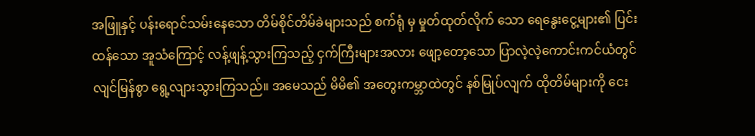အဖြူနှင့် ပန်းရောင်သမ်းနေသော တိမ်စိုင်တိမ်ခဲများသည် စက်ရုံ မှ မှုတ်ထုတ်လိုက် သော ရေနွေးငွေ့များ၏ ပြင်းထန်သော အူသံကြောင့် လန့်ဖျန့်သွားကြသည့် ငှက်ကြီးများအလား ဖျော့တော့သော ပြာလဲ့လဲ့ကောင်းကင်ယံတွင် လျင်မြန်စွာ ရွေ့လျားသွားကြသည်။ အမေသည် မိမိ၏ အတွေးကမ္ဘာထဲတွင် နစ်မြုပ်လျက် ထိုတိမ်များကို ငေး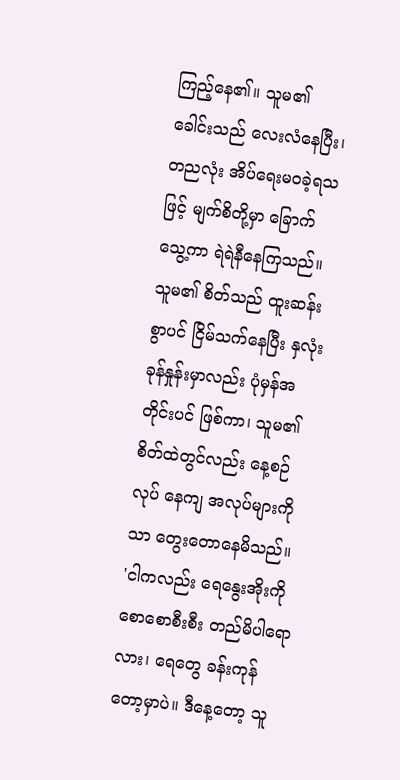ကြည့်နေ၏။ သူမ၏ ခေါင်းသည် လေးလံနေပြီး၊ တညလုံး အိပ်ရေးမဝခဲ့ရသဖြင့် မျက်စိတို့မှာ ခြောက်သွေ့ကာ ရဲရဲနီနေကြသည်။ သူမ၏ စိတ်သည် ထူးဆန်းစွာပင် ငြိမ်သက်နေပြီး နှလုံးခုန်နှုန်းမှာလည်း ပုံမှန်အတိုင်းပင် ဖြစ်ကာ၊ သူမ၏ စိတ်ထဲတွင်လည်း နေ့စဉ်လုပ် နေကျ အလုပ်များကိုသာ တွေးတောနေမိသည်။
'ငါကလည်း ရေနွေးအိုးကို စောစောစီးစီး တည်မိပါရောလား၊ ရေတွေ ခန်းကုန်တော့မှာပဲ။ ဒီနေ့တော့ သူ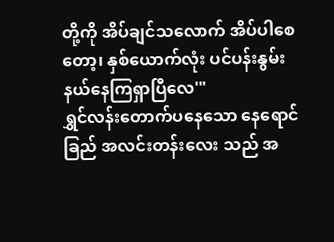တို့ကို အိပ်ချင်သလောက် အိပ်ပါစေတော့၊ နှစ်ယောက်လုံး ပင်ပန်းနွမ်းနယ်နေကြရှာပြီလေ'"
ရွှင်လန်းတောက်ပနေသော နေရောင်ခြည် အလင်းတန်းလေး သည် အ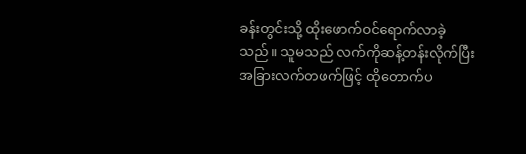ခန်းတွင်းသို့ ထိုးဖောက်ဝင်ရောက်လာခဲ့သည်။ သူမသည် လက်ကိုဆန့်တန်းလိုက်ပြီး အခြားလက်တဖက်ဖြင့် ထိုတောက်ပ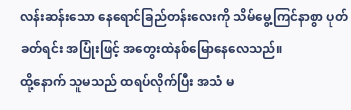လန်းဆန်းသော နေရောင်ခြည်တန်းလေးကို သိမ်မွေ့ကြင်နာစွာ ပုတ်ခတ်ရင်း အပြုံးဖြင့် အတွေးထဲနစ်မြောနေလေသည်။
ထို့နောက် သူမသည် ထရပ်လိုက်ပြီး အသံ မ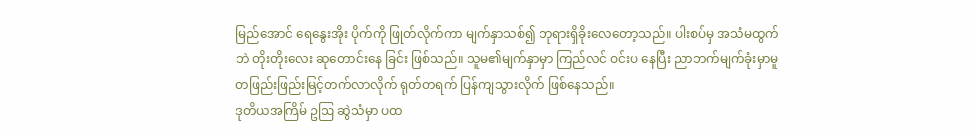မြည်အောင် ရေနွေးအိုး ပိုက်ကို ဖြုတ်လိုက်ကာ မျက်နှာသစ်၍ ဘုရားရှိခိုးလေတော့သည်။ ပါးစပ်မှ အသံမထွက်ဘဲ တိုးတိုးလေး ဆုတောင်းနေ ခြင်း ဖြစ်သည်။ သူမ၏မျက်နှာမှာ ကြည်လင် ဝင်းပ နေပြီး ညာဘက်မျက်ခုံးမှာမူ တဖြည်းဖြည်းမြင့်တက်လာလိုက် ရုတ်တရက် ပြန်ကျသွားလိုက် ဖြစ်နေသည်။
ဒုတိယအကြိမ် ဥဩ ဆွဲသံမှာ ပထ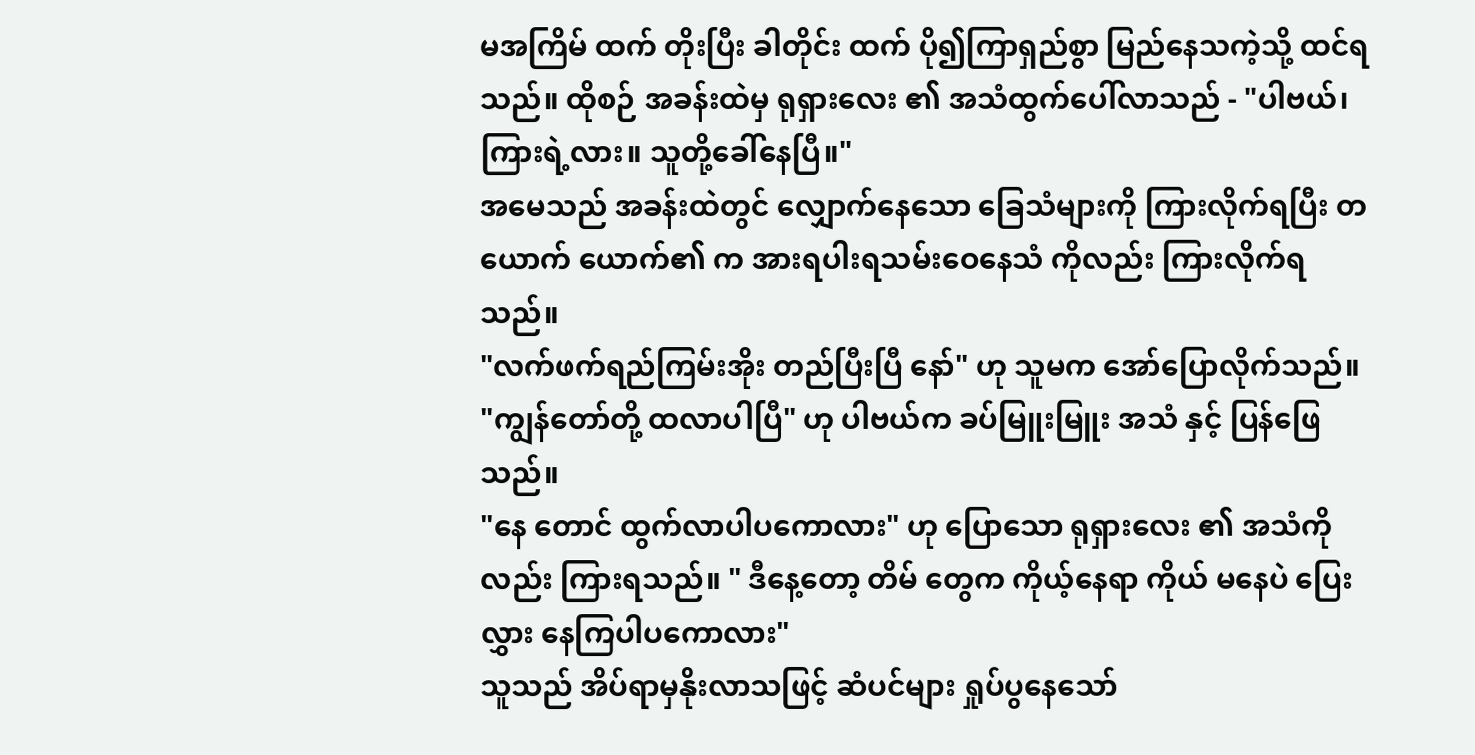မအကြိမ် ထက် တိုးပြီး ခါတိုင်း ထက် ပို၍ကြာရှည်စွာ မြည်နေသကဲ့သို့ ထင်ရသည်။ ထိုစဉ် အခန်းထဲမှ ရုရှားလေး ၏ အသံထွက်ပေါ်လာသည် - "ပါဗယ်၊ ကြားရဲ့လား။ သူတို့ခေါ်နေပြီ။"
အမေသည် အခန်းထဲတွင် လျှောက်နေသော ခြေသံများကို ကြားလိုက်ရပြီး တယောက် ယောက်၏ က အားရပါးရသမ်းဝေနေသံ ကိုလည်း ကြားလိုက်ရသည်။
"လက်ဖက်ရည်ကြမ်းအိုး တည်ပြီးပြီ နော်" ဟု သူမက အော်ပြောလိုက်သည်။
"ကျွန်တော်တို့ ထလာပါပြီ" ဟု ပါဗယ်က ခပ်မြူးမြူး အသံ နှင့် ပြန်ဖြေသည်။
"နေ တောင် ထွက်လာပါပကောလား" ဟု ပြောသော ရုရှားလေး ၏ အသံကိုလည်း ကြားရသည်။ " ဒီနေ့တော့ တိမ် တွေက ကိုယ့်နေရာ ကိုယ် မနေပဲ ပြေးလွှား နေကြပါပကောလား"
သူသည် အိပ်ရာမှနိုးလာသဖြင့် ဆံပင်များ ရှုပ်ပွနေသော်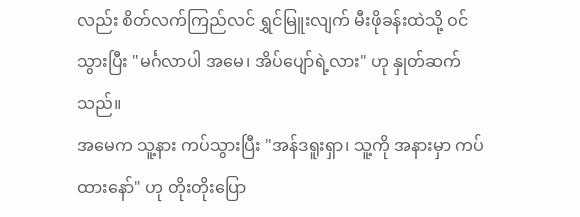လည်း စိတ်လက်ကြည်လင် ရွှင်မြူးလျက် မီးဖိုခန်းထဲသို့ ဝင်သွားပြီး "မင်္ဂလာပါ အမေ၊ အိပ်ပျော်ရဲ့လား" ဟု နှုတ်ဆက်သည်။
အမေက သူ့နား ကပ်သွားပြီး "အန်ဒရူးရှာ၊ သူ့ကို အနားမှာ ကပ်ထားနော်" ဟု တိုးတိုးပြော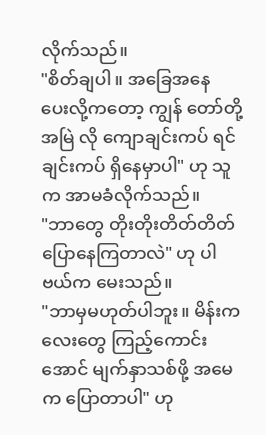လိုက်သည်။
"စိတ်ချပါ။ အခြေအနေ ပေးလို့ကတော့ ကျွန် တော်တို့ အမြဲ လို ကျောချင်းကပ် ရင်ချင်းကပ် ရှိနေမှာပါ" ဟု သူက အာမခံလိုက်သည်။
"ဘာတွေ တိုးတိုးတိတ်တိတ် ပြောနေကြတာလဲ" ဟု ပါဗယ်က မေးသည်။
"ဘာမှမဟုတ်ပါဘူး။ မိန်းကလေးတွေ ကြည့်ကောင်းအောင် မျက်နှာသစ်ဖို့ အမေက ပြောတာပါ" ဟု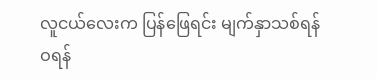လူငယ်လေးက ပြန်ဖြေရင်း မျက်နှာသစ်ရန် ဝရန်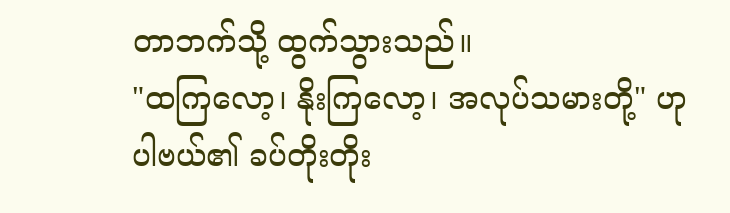တာဘက်သို့ ထွက်သွားသည်။
"ထကြလော့၊ နိုးကြလော့၊ အလုပ်သမားတို့" ဟု ပါဗယ်၏ ခပ်တိုးတိုး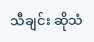သီချင်း ဆိုသံ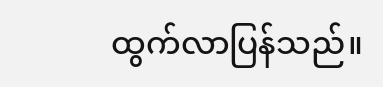ထွက်လာပြန်သည်။